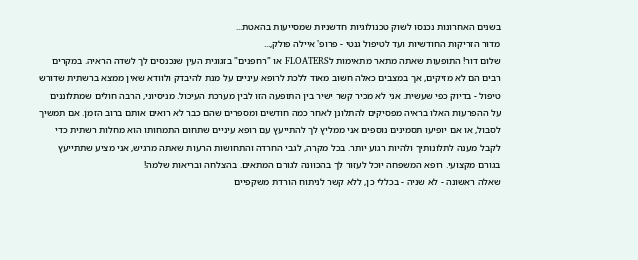בשנים האחרונות נכנסו לשוק טכנולוגיות חדשניות שמסייעות בהאטת...
מדור הזריקות החודשיות ועד לטיפול גנטי - פרופ' איילה פולק,...
שלום דור! התופעות שאתה מתאר מתאימות לFLOATERS או "רחפנים" בזגוגית העין שנכנסים לך לשדה הראיה. במקרים רבים הם לא מזיקים, אך במצבים כאלה חשוב מאוד ללכת לרופא עיניים על מנת להיבדק ולוודא שאין ממצא ברשתית שדורש טיפול - בדיוק כפי שעשית. אני לא מכיר קשר ישיר בין התופעה הזו לבין מערכת העיכול. מניסיוני, הרבה חולים שמתלוננים על ההפרעות האלו בראיה מפסיקים להתלונן לאחר כמה חודשים ומספרים שהם כבר לא רואים אותם ברוב הזמן. אם תמשיך לסבול, או אם יופיעו תסמינים נוספים אני ממליץ לך להתייעץ עם רופא עיניים שתחום התמחותו הוא מחלות רשתית כדי לקבל מענה לתלונותיך ולהיות רגוע יותר. בכל מקרה, לגבי החרדה והתחושות הרעות שאתה מרגיש, אני מציע שתתייעץ בגורם מקצועי. רופא המשפחה יוכל לעזור לך בהכוונה לגורם המתאים. בהצלחה ובריאות שלמה!
שאלה ראשונה - לא שניה - בכללי כן, ללא קשר לניתוח הורדת משקפיים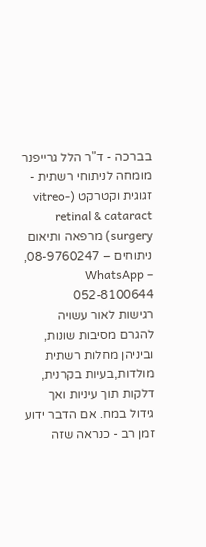בברכה - ד"ר הלל גרייפנר מומחה לניתוחי רשתית - זגוגית וקטרקט (vitreo-retinal & cataract surgery) מרפאה ותיאום ניתוחים – 08-9760247, WhatsApp – 052-8100644
רגישות לאור עשויה להגרם מסיבות שונות, וביניהן מחלות רשתית מולדות,בעיות בקרנית, דלקות תוך עיניות ואך גידול במח. אם הדבר ידוע זמן רב - כנראה שזה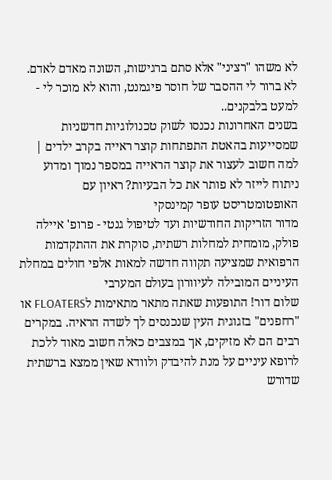לא משהו "רציני" אלא סתם ברגישות, השונה מאדם לאדם. לא ברור לי ההסבר של חוסר פיגמנט, והוא לא מוכר לי - למעט בלבקנים..
בשנים האחרונות נכנסו לשוק טכנולוגיות חדשניות שמסייעות בהאטת התפתחות קוצר ראייה בקרב ילדים | למה חשוב לעצור את קוצר הראייה במספר נמוך ומדוע ניתוח לייזר לא פותר את כל הבעיות? ראיון עם האופטומטריסט עופר קמינסקי
מדור הזריקות החודשיות ועד לטיפול גנטי - פרופ' איילה פולק, מומחית למחלות רשתית, סוקרת את ההתקדמות הרפואית שמציעה תקווה חדשה למאות אלפי חולים במחלת העיניים המובילה לעיוורון בעולם המערבי
שלום דור! התופעות שאתה מתאר מתאימות לFLOATERS או "רחפנים" בזגוגית העין שנכנסים לך לשדה הראיה. במקרים רבים הם לא מזיקים, אך במצבים כאלה חשוב מאוד ללכת לרופא עיניים על מנת להיבדק ולוודא שאין ממצא ברשתית שדורש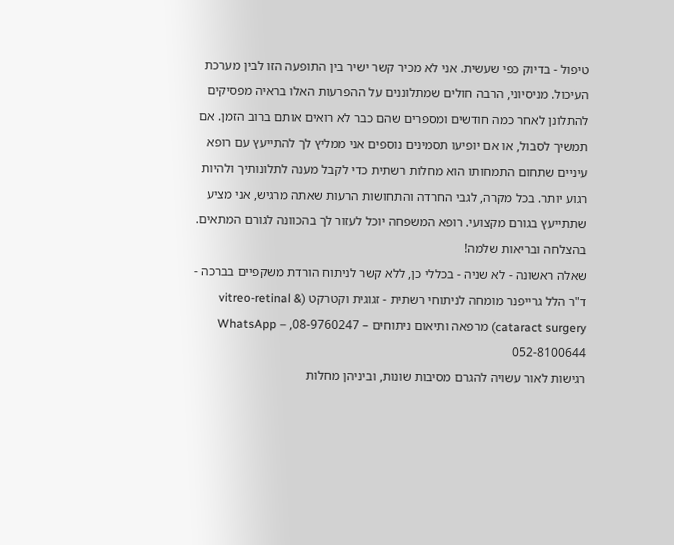טיפול - בדיוק כפי שעשית. אני לא מכיר קשר ישיר בין התופעה הזו לבין מערכת העיכול. מניסיוני, הרבה חולים שמתלוננים על ההפרעות האלו בראיה מפסיקים להתלונן לאחר כמה חודשים ומספרים שהם כבר לא רואים אותם ברוב הזמן. אם תמשיך לסבול, או אם יופיעו תסמינים נוספים אני ממליץ לך להתייעץ עם רופא עיניים שתחום התמחותו הוא מחלות רשתית כדי לקבל מענה לתלונותיך ולהיות רגוע יותר. בכל מקרה, לגבי החרדה והתחושות הרעות שאתה מרגיש, אני מציע שתתייעץ בגורם מקצועי. רופא המשפחה יוכל לעזור לך בהכוונה לגורם המתאים. בהצלחה ובריאות שלמה!
שאלה ראשונה - לא שניה - בכללי כן, ללא קשר לניתוח הורדת משקפיים בברכה - ד"ר הלל גרייפנר מומחה לניתוחי רשתית - זגוגית וקטרקט (vitreo-retinal & cataract surgery) מרפאה ותיאום ניתוחים – 08-9760247, WhatsApp – 052-8100644
רגישות לאור עשויה להגרם מסיבות שונות, וביניהן מחלות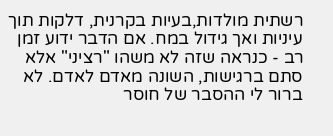רשתית מולדות,בעיות בקרנית, דלקות תוך עיניות ואך גידול במח. אם הדבר ידוע זמן רב - כנראה שזה לא משהו "רציני" אלא סתם ברגישות, השונה מאדם לאדם. לא ברור לי ההסבר של חוסר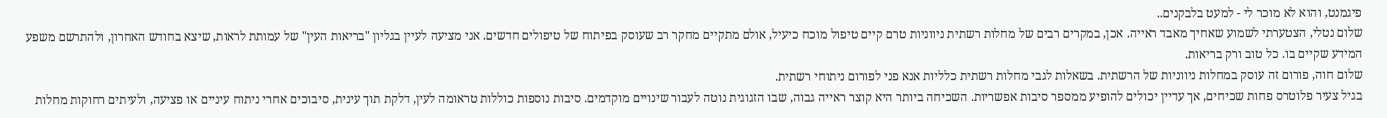פיגמנט, והוא לא מוכר לי - למעט בלבקנים..
שלום נטלי, הצטערתי לשמוע שאחיך מאבד ראייה. אכן, במקרים רבים של מחלות רשתית ניווניות טרם קיים טיפול מוכח כיעיל, אולם מתקיים מחקר רב שעוסק בפיתוח של טיפולים חדשים. אני מציעה לעיין בגליון "בריאות העין" של עמותת לראות, שיצא בחודש האחרון, ולהתרשם משפע המידע שקיים בו. כל טוב ורק בריאות.
שלום חוה, פורום זה עוסק במחלות ניווניות של הרשתית. בשאלות לגבי מחלות רשתית כלליות אנא פני לפורום ניתוחי רשתית.
בגיל צעיר פלוטרס פחות שכיחים, אך עדיין יכולים להופיע ממספר סיבות אפשריות. השכיחה ביותר היא קוצר ראייה גבוה, שבו הזגוגית נוטה לעבור שינויים מוקדמים. סיבות נוספות כוללות טראומה לעין, דלקת תוך עינית, סיבוכים אחרי ניתוח עיניים או פציעה, ולעיתים רחוקות מחלות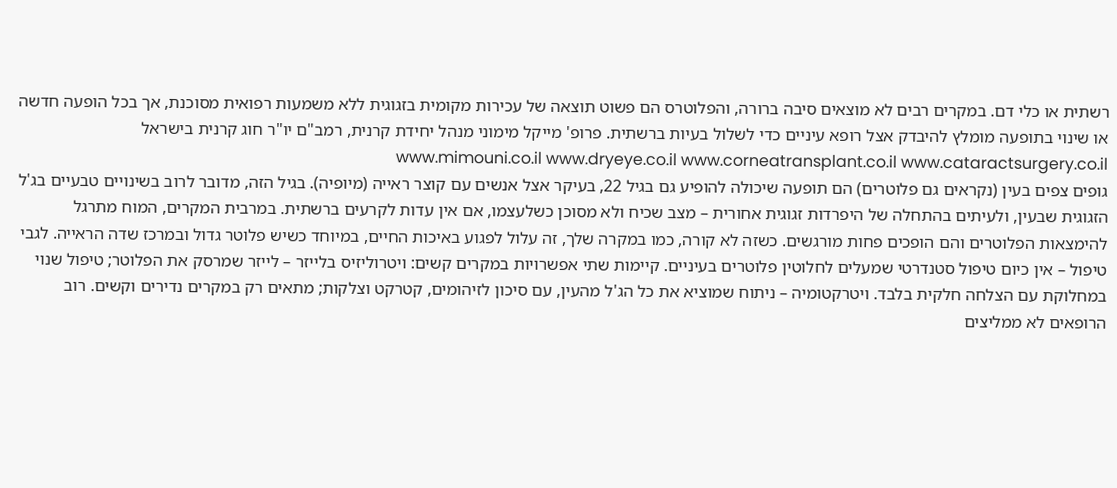רשתית או כלי דם. במקרים רבים לא מוצאים סיבה ברורה, והפלוטרס הם פשוט תוצאה של עכירות מקומית בזגוגית ללא משמעות רפואית מסוכנת, אך בכל הופעה חדשה או שינוי בתופעה מומלץ להיבדק אצל רופא עיניים כדי לשלול בעיות ברשתית. פרופ' מייקל מימוני מנהל יחידת קרנית, רמב"ם יו"ר חוג קרנית בישראל www.mimouni.co.il www.dryeye.co.il www.corneatransplant.co.il www.cataractsurgery.co.il
גופים צפים בעין (נקראים גם פלוטרים) הם תופעה שיכולה להופיע גם בגיל 22, בעיקר אצל אנשים עם קוצר ראייה (מיופיה). בגיל הזה, מדובר לרוב בשינויים טבעיים בג'ל הזגוגית שבעין, ולעיתים בהתחלה של היפרדות זגוגית אחורית – מצב שכיח ולא מסוכן כשלעצמו, אם אין עדות לקרעים ברשתית. במרבית המקרים, המוח מתרגל להימצאות הפלוטרים והם הופכים פחות מורגשים. כשזה לא קורה, כמו במקרה שלך, זה עלול לפגוע באיכות החיים, במיוחד כשיש פלוטר גדול ובמרכז שדה הראייה. לגבי טיפול – אין כיום טיפול סטנדרטי שמעלים לחלוטין פלוטרים בעיניים. קיימות שתי אפשרויות במקרים קשים: ויטרוליזיס בלייזר – לייזר שמרסק את הפלוטר; טיפול שנוי במחלוקת עם הצלחה חלקית בלבד. ויטרקטומיה – ניתוח שמוציא את כל הג'ל מהעין, עם סיכון לזיהומים, קטרקט וצלקות; מתאים רק במקרים נדירים וקשים. רוב הרופאים לא ממליצים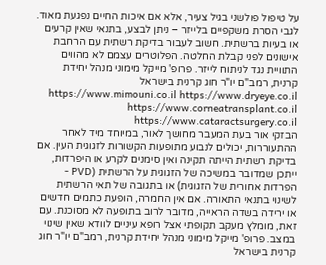על טיפול פולשני בגיל צעיר, אלא אם איכות החיים נפגעת מאוד. לגבי הסרת משקפיים בלייזר – ניתן לבצע, בתנאי שאין קרעים או בעיות ברשתית. חשוב לעבור בדיקת רשתית עם הרחבת אישונים לפני קבלת החלטה. הפלוטרים עצמם לא מהווים התוויית נגד לניתוח לייזר. פרופ' מייקל מימוני מנהל יחידת קרנית, רמב"ם יו"ר חוג קרנית בישראל https://www.mimouni.co.il https://www.dryeye.co.il https://www.corneatransplant.co.il https://www.cataractsurgery.co.il
הבזקי אור בעת המעבר מחושך לאור, במיוחד מיד לאחר ההתעוררות, יכולים לנבוע מתופעות הקשורות לזגוגית העין. אם בדיקת רשתית הייתה תקינה ואין סימנים לקרע או היפרדות, ייתכן שמדובר במשיכה של הזגוגית על הרשתית (PVD - הפרדות אחורית של הזגוגית) או בתגובה של תאי הרשתית לשינוי בתנאי התאורה. אם אין החמרה, הופעת כתמים חדשים או ירידה בשדה הראייה, מדובר לרוב בתופעה לא מסוכנת. עם זאת, מומלץ מעקב תקופתי אצל רופא עיניים לוודא שאין שינוי במצב. פרופ' מייקל מימוני מנהל יחידת קרנית, רמב"ם יו"ר חוג קרנית בישראל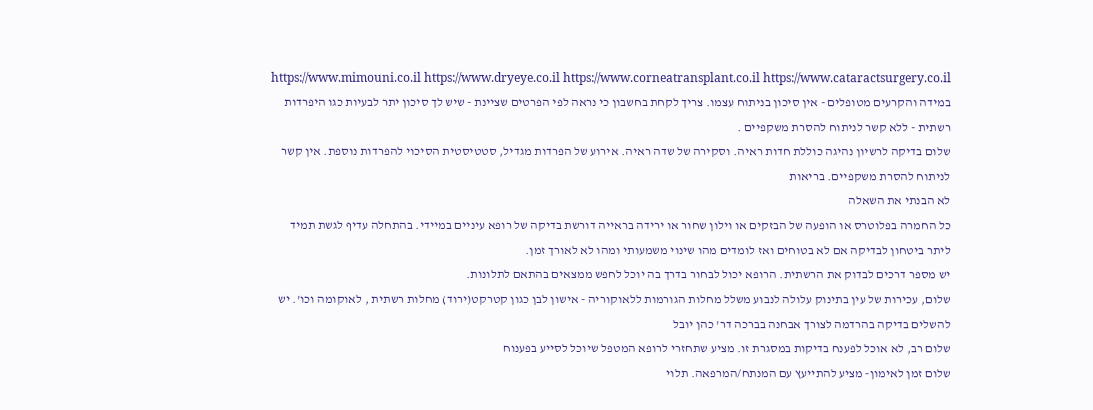https://www.mimouni.co.il https://www.dryeye.co.il https://www.corneatransplant.co.il https://www.cataractsurgery.co.il
במידה והקרעים מטופלים - אין סיכון בניתוח עצמו. צריך לקחת בחשבון כי נראה לפי הפרטים שציינת - שיש לך סיכון יתר לבעיות כגו היפרדות רשתית - ללא קשר לניתוח להסרת משקפיים .
שלום בדיקה לרשיון נהיגה כוללת חדות ראיה. וסקירה של שדה ראיה. אירוע של הפרדות מגדיל, סטטיסטית הסיכוי להפרדות נוספת. אין קשר לניתוח להסרת משקפיים. בריאות
לא הבנתי את השאלה
כל החמרה בפלוטרס או הופעה של הבזקים או וילון שחור או ירידה בראייה דורשת בדיקה של רופא עיניים במיידי. בהתחלה עדיף לגשת תמיד ליתר ביטחון לבדיקה אם לא בטוחים ואז לומדים מהו שינוי משמעותי ומהו לא לאורך זמן.
יש מספר דרכים לבדוק את הרשתית. הרופא יכול לבחור בדרך בה יוכל לחפש ממצאים בהתאם לתלונות.
שלום, עכירות של עין בתינוק עלולה לנבוע משלל מחלות הגורמות ללאוקוריה - אישון לבן כגון קטרקט(ירוד) מחלות רשתית , לאוקומה וכו'. יש להשלים בדיקה בהרדמה לצורך אבחנה בברכה דר' כהן יובל
שלום רב, לא אוכל לפענח בדיקות במסגרת זו. מציע שתחזרי לרופא המטפל שיוכל לסייע בפענוח
שלום זמן לאימון- מציע להתייעץ עם המנתח/המרפאה. תלוי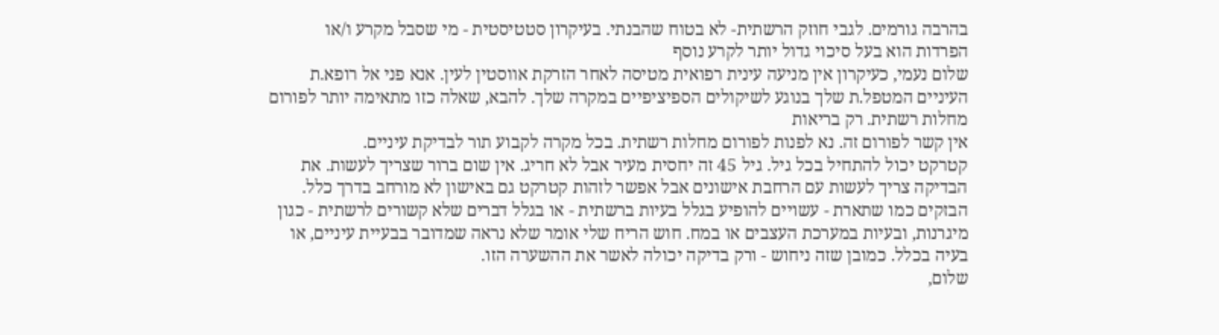בהרבה גורמים. לגבי חוזק הרשתית- לא בטוח שהבנתי. בעיקרון סטטיסטית - מי שסבל מקרע ו/או הפרדות הוא בעל סיכוי גדול יותר לקרע נוסף
שלום נעמי, כעיקרון אין מניעה עינית רפואית מטיסה לאחר הזרקת אווסטין לעין. אנא פני אל רופא.ת העיניים המטפל.ת שלך בנוגע לשיקולים הספיציפיים במקרה שלך. להבא, שאלה כזו מתאימה יותר לפורום מחלות רשתית. רק בריאות
אין קשר לפורום זה. נא לפנות לפורום מחלות רשתית. בכל מקרה לקבוע תור לבדיקת עיניים.
קטרקט יכול להתחיל בכל גיל. גיל 45 זה יחסית מעיר אבל לא חריג. אין שום ברור שצריך לעשות. את הבדיקה צריך לעשות עם הרחבת אישונים אבל אפשר לזהות קטרקט גם באישון לא מורחב בדרך כלל.
הבזקים כמו שתארת - עשויים להופיע בגלל בעיות ברשתית - או בגלל דברים שלא קשורים לרשתית - כגון מיגרנות, ובעיות במערכת העצבים או במח. חוש הריח שלי אומר שלא נראה שמדובר בבעיית עיניים, או בעיה בכלל. כמובן שזה ניחוש - ורק בדיקה יכולה לאשר את ההשערה הזו.
שלום,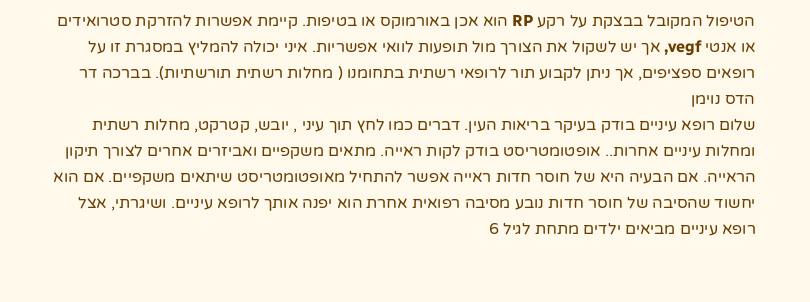הטיפול המקובל בבצקת על רקע RP הוא אכן באורמוקס או בטיפות. קיימת אפשרות להזרקת סטרואידים או אנטי vegf, אך יש לשקול את הצורך מול תופעות לוואי אפשריות. איני יכולה להמליץ במסגרת זו על רופאים ספציפים, אך ניתן לקבוע תור לרופאי רשתית בתחומנו ( מחלות רשתית תורשתיות). בברכה דר הדס נוימן
שלום רופא עיניים בודק בעיקר בריאות העין. דברים כמו לחץ תוך עיני , יובש, קטרקט, מחלות רשתית ומחלות עיניים אחרות.. אופטומטריסט בודק לקות ראייה. מתאים משקפיים ואביזרים אחרים לצורך תיקון הראייה. אם הבעיה היא של חוסר חדות ראייה אפשר להתחיל מאופטומטריסט שיתאים משקפיים. אם הוא יחשוד שהסיבה של חוסר חדות נובע מסיבה רפואית אחרת הוא יפנה אותך לרופא עיניים. ושיגרתי, אצל רופא עיניים מביאים ילדים מתחת לגיל 6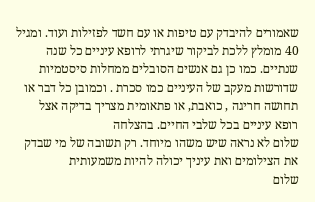שאמורים להיבדק עם טיפות או עם חשד לפזילות ועוד. ומגיל 40 מומלץ ללכת לביקור שיגרתי לרופא עיניים כל שנה שנתיים. כמו כן גם אנשים הסובלים ממחלות סיסטמיות שדורשות מעקב של העיניים כמו סכרת . וכמובן כל דבר או תחושה חריגה , כואבת, או פתאומית מצריך בדיקה אצל רופא עיניים בכל שלבי החיים. בהצלחה
שלום לא נראה שיש משהו מיוחד. רק תשובה של מי שבדק את הצילומים ואת עיניך יכולה להיות משמעותית
שלום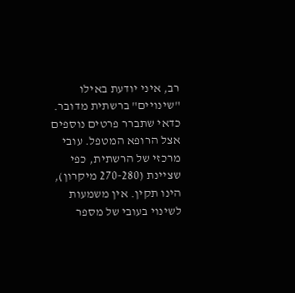רב, איני יודעת באילו "שינויים" ברשתית מדובר. כדאי שתברר פרטים נוספים אצל הרופא המטפל. עובי מרכזי של הרשתית, כפי שציינת (270-280 מיקרון), הינו תקין. אין משמעות לשינוי בעובי של מספר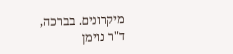מיקרונים. בברכה, ד"ר נוימן